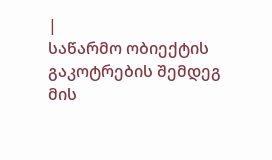|
საწარმო ობიექტის გაკოტრების შემდეგ მის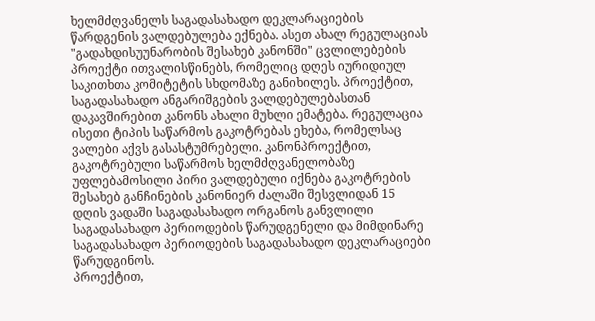ხელმძღვანელს საგადასახადო დეკლარაციების წარდგენის ვალდებულება ექნება. ასეთ ახალ რეგულაციას "გადახდისუუნარობის შესახებ კანონში" ცვლილებების პროექტი ითვალისწინებს, რომელიც დღეს იურიდიულ საკითხთა კომიტეტის სხდომაზე განიხილეს. პროექტით, საგადასახადო ანგარიშგების ვალდებულებასთან დაკავშირებით კანონს ახალი მუხლი ემატება. რეგულაცია ისეთი ტიპის საწარმოს გაკოტრებას ეხება, რომელსაც ვალები აქვს გასასტუმრებელი. კანონპროექტით, გაკოტრებული საწარმოს ხელმძღვანელობაზე უფლებამოსილი პირი ვალდებული იქნება გაკოტრების შესახებ განჩინების კანონიერ ძალაში შესვლიდან 15 დღის ვადაში საგადასახადო ორგანოს განვლილი საგადასახადო პერიოდების წარუდგენელი და მიმდინარე საგადასახადო პერიოდების საგადასახადო დეკლარაციები წარუდგინოს.
პროექტით,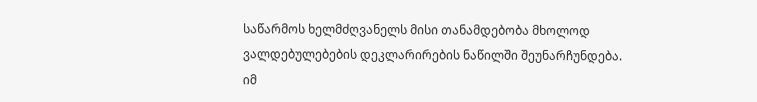საწარმოს ხელმძღვანელს მისი თანამდებობა მხოლოდ ვალდებულებების დეკლარირების ნაწილში შეუნარჩუნდება. იმ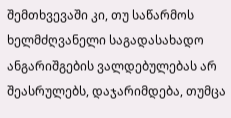შემთხვევაში კი, თუ საწარმოს ხელმძღვანელი საგადასახადო ანგარიშგების ვალდებულებას არ შეასრულებს, დაჯარიმდება, თუმცა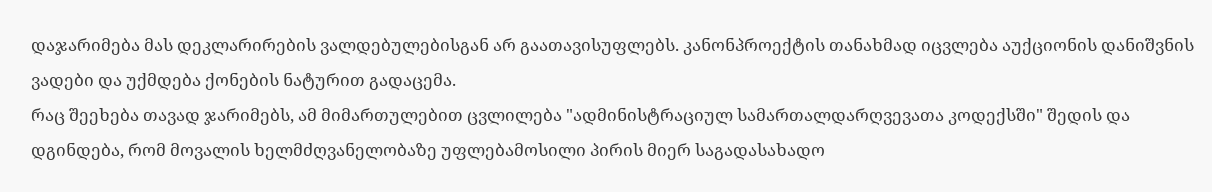დაჯარიმება მას დეკლარირების ვალდებულებისგან არ გაათავისუფლებს. კანონპროექტის თანახმად იცვლება აუქციონის დანიშვნის ვადები და უქმდება ქონების ნატურით გადაცემა.
რაც შეეხება თავად ჯარიმებს, ამ მიმართულებით ცვლილება "ადმინისტრაციულ სამართალდარღვევათა კოდექსში" შედის და დგინდება, რომ მოვალის ხელმძღვანელობაზე უფლებამოსილი პირის მიერ საგადასახადო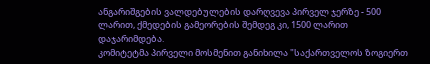ანგარიშგების ვალდებულების დარღვევა პირველ ჯერზე - 500 ლარით, ქმედების გამეორების შემდეგ კი, 1500 ლარით დაჯარიმდება.
კომიტეტმა პირველი მოსმენით განიხილა "საქართველოს ზოგიერთ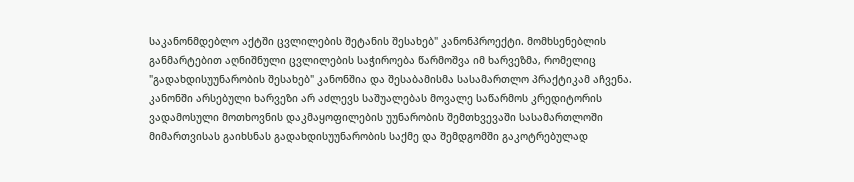საკანონმდებლო აქტში ცვლილების შეტანის შესახებ" კანონპროექტი. მომხსენებლის განმარტებით აღნიშნული ცვლილების საჭიროება წარმოშვა იმ ხარვეზმა, რომელიც "გადახდისუუნარობის შესახებ" კანონშია და შესაბამისმა სასამართლო პრაქტიკამ აჩვენა. კანონში არსებული ხარვეზი არ აძლევს საშუალებას მოვალე საწარმოს კრედიტორის ვადამოსული მოთხოვნის დაკმაყოფილების უუნარობის შემთხვევაში სასამართლოში მიმართვისას გაიხსნას გადახდისუუნარობის საქმე და შემდგომში გაკოტრებულად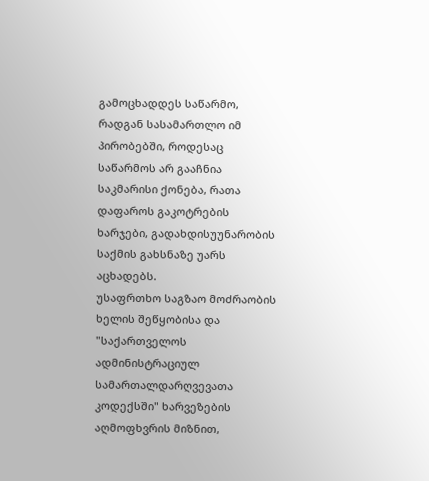გამოცხადდეს საწარმო, რადგან სასამართლო იმ პირობებში, როდესაც საწარმოს არ გააჩნია საკმარისი ქონება, რათა დაფაროს გაკოტრების ხარჯები, გადახდისუუნარობის საქმის გახსნაზე უარს აცხადებს.
უსაფრთხო საგზაო მოძრაობის ხელის შეწყობისა და "საქართველოს ადმინისტრაციულ სამართალდარღვევათა კოდექსში" ხარვეზების აღმოფხვრის მიზნით,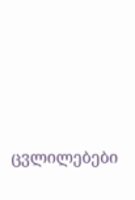ცვლილებები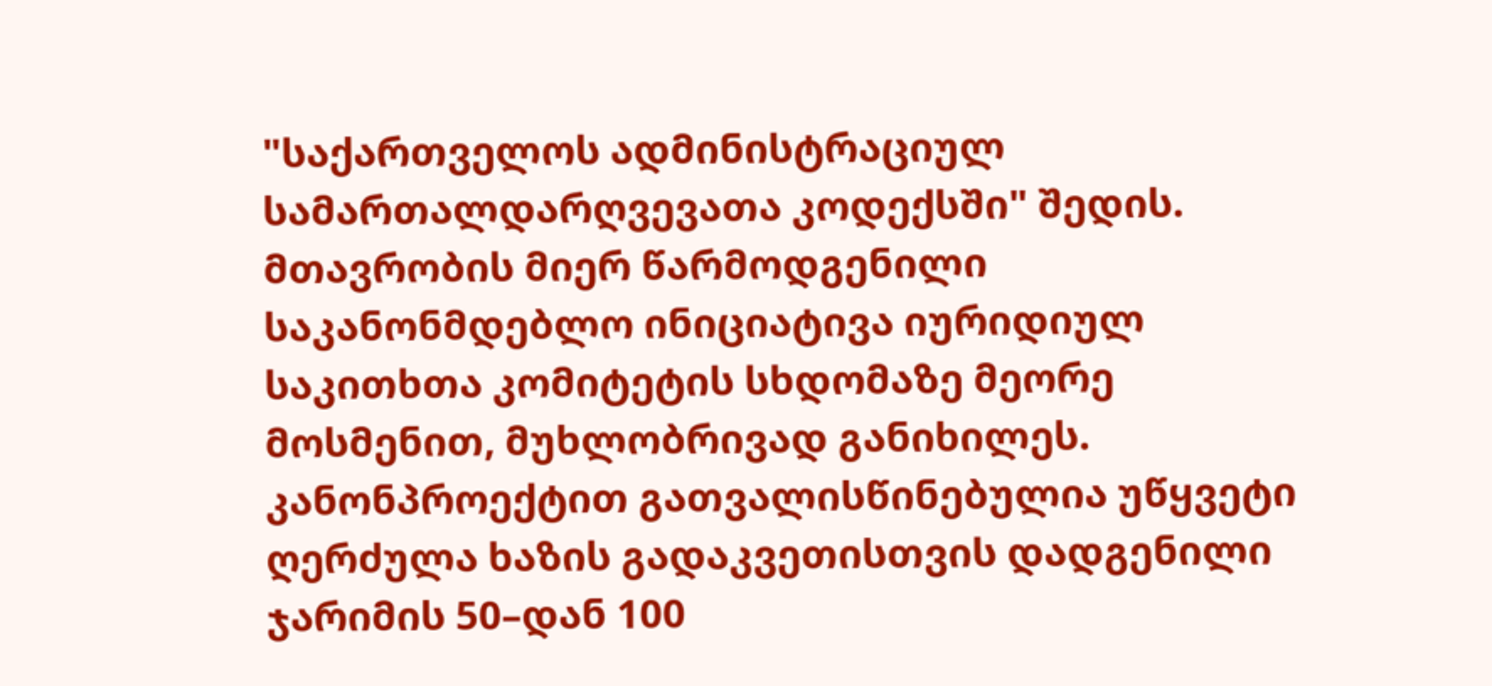"საქართველოს ადმინისტრაციულ სამართალდარღვევათა კოდექსში" შედის. მთავრობის მიერ წარმოდგენილი საკანონმდებლო ინიციატივა იურიდიულ საკითხთა კომიტეტის სხდომაზე მეორე მოსმენით, მუხლობრივად განიხილეს. კანონპროექტით გათვალისწინებულია უწყვეტი ღერძულა ხაზის გადაკვეთისთვის დადგენილი ჯარიმის 50–დან 100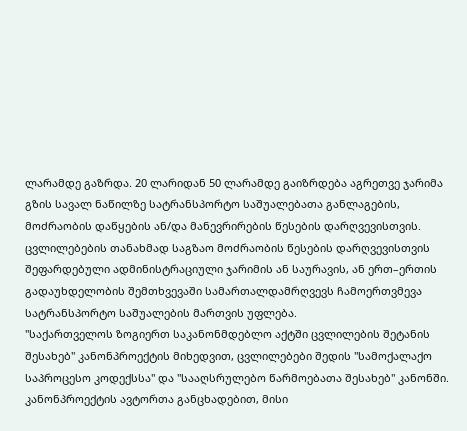ლარამდე გაზრდა. 20 ლარიდან 50 ლარამდე გაიზრდება აგრეთვე ჯარიმა გზის სავალ ნაწილზე სატრანსპორტო საშუალებათა განლაგების, მოძრაობის დაწყების ან/და მანევრირების წესების დარღვევისთვის. ცვლილებების თანახმად საგზაო მოძრაობის წესების დარღვევისთვის შეფარდებული ადმინისტრაციული ჯარიმის ან საურავის, ან ერთ–ერთის გადაუხდელობის შემთხვევაში სამართალდამრღვევს ჩამოერთვმევა სატრანსპორტო საშუალების მართვის უფლება.
"საქართველოს ზოგიერთ საკანონმდებლო აქტში ცვლილების შეტანის შესახებ" კანონპროექტის მიხედვით, ცვლილებები შედის "სამოქალაქო საპროცესო კოდექსსა" და "სააღსრულებო წარმოებათა შესახებ" კანონში. კანონპროექტის ავტორთა განცხადებით, მისი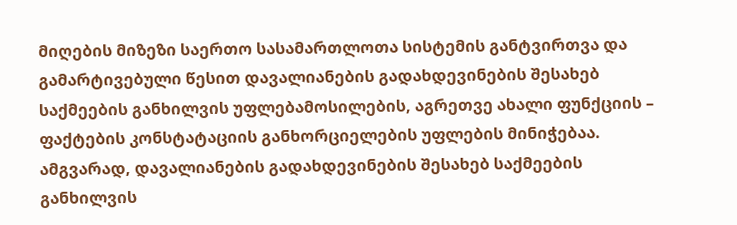მიღების მიზეზი საერთო სასამართლოთა სისტემის განტვირთვა და გამარტივებული წესით დავალიანების გადახდევინების შესახებ საქმეების განხილვის უფლებამოსილების, აგრეთვე ახალი ფუნქციის – ფაქტების კონსტატაციის განხორციელების უფლების მინიჭებაა. ამგვარად, დავალიანების გადახდევინების შესახებ საქმეების განხილვის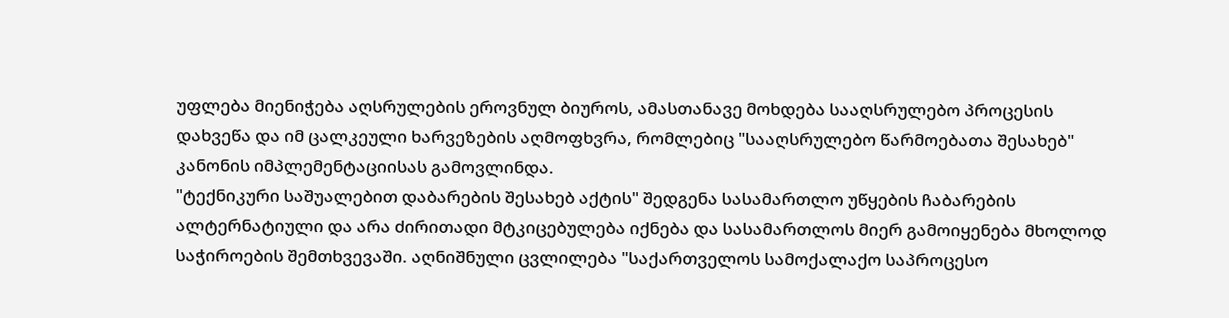უფლება მიენიჭება აღსრულების ეროვნულ ბიუროს, ამასთანავე მოხდება სააღსრულებო პროცესის დახვეწა და იმ ცალკეული ხარვეზების აღმოფხვრა, რომლებიც "სააღსრულებო წარმოებათა შესახებ" კანონის იმპლემენტაციისას გამოვლინდა.
"ტექნიკური საშუალებით დაბარების შესახებ აქტის" შედგენა სასამართლო უწყების ჩაბარების ალტერნატიული და არა ძირითადი მტკიცებულება იქნება და სასამართლოს მიერ გამოიყენება მხოლოდ საჭიროების შემთხვევაში. აღნიშნული ცვლილება "საქართველოს სამოქალაქო საპროცესო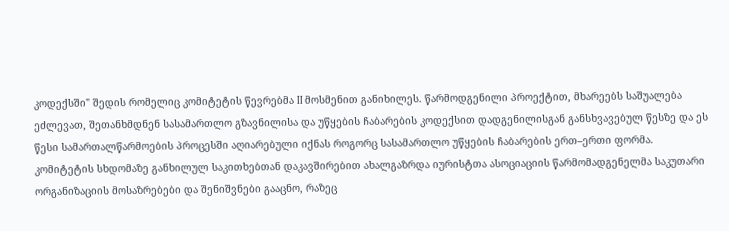კოდექსში" შედის რომელიც კომიტეტის წევრებმა II მოსმენით განიხილეს. წარმოდგენილი პროექტით, მხარეებს საშუალება ეძლევათ, შეთანხმდნენ სასამართლო გზავნილისა და უწყების ჩაბარების კოდექსით დადგენილისგან განსხვავებულ წესზე და ეს წესი სამართალწარმოების პროცესში აღიარებული იქნას როგორც სასამართლო უწყების ჩაბარების ერთ–ერთი ფორმა.
კომიტეტის სხდომაზე განხილულ საკითხებთან დაკავშირებით ახალგაზრდა იურისტთა ასოციაციის წარმომადგენელმა საკუთარი ორგანიზაციის მოსაზრებები და შენიშვნები გააცნო, რაზეც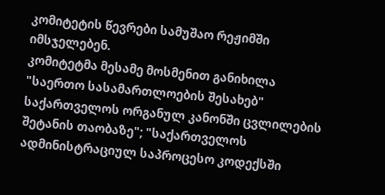კომიტეტის წევრები სამუშაო რეჟიმში იმსჯელებენ.
კომიტეტმა მესამე მოსმენით განიხილა "საერთო სასამართლოების შესახებ" საქართველოს ორგანულ კანონში ცვლილების შეტანის თაობაზე"; "საქართველოს ადმინისტრაციულ საპროცესო კოდექსში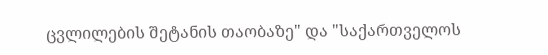ცვლილების შეტანის თაობაზე" და "საქართველოს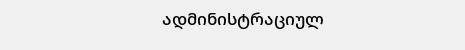ადმინისტრაციულ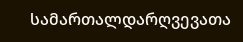სამართალდარღვევათა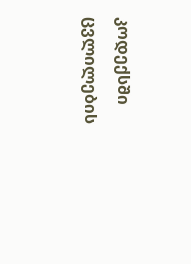კოდექსში ცვლილების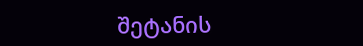შეტანის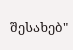შესახებ"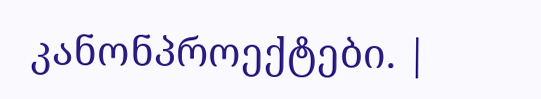კანონპროექტები. |